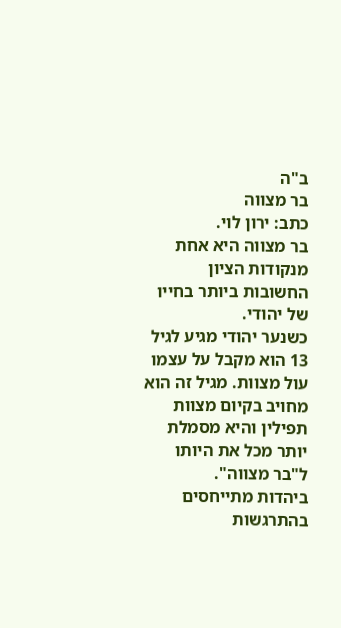ב"ה
בר מצווה
כתב: ירון לוי.
בר מצווה היא אחת מנקודות הציון החשובות ביותר בחייו של יהודי.
כשנער יהודי מגיע לגיל 13 הוא מקבל על עצמו עול מצוות. מגיל זה הוא מחויב בקיום מצוות תפילין והיא מסמלת יותר מכל את היותו ל"בר מצווה".
ביהדות מתייחסים בהתרגשות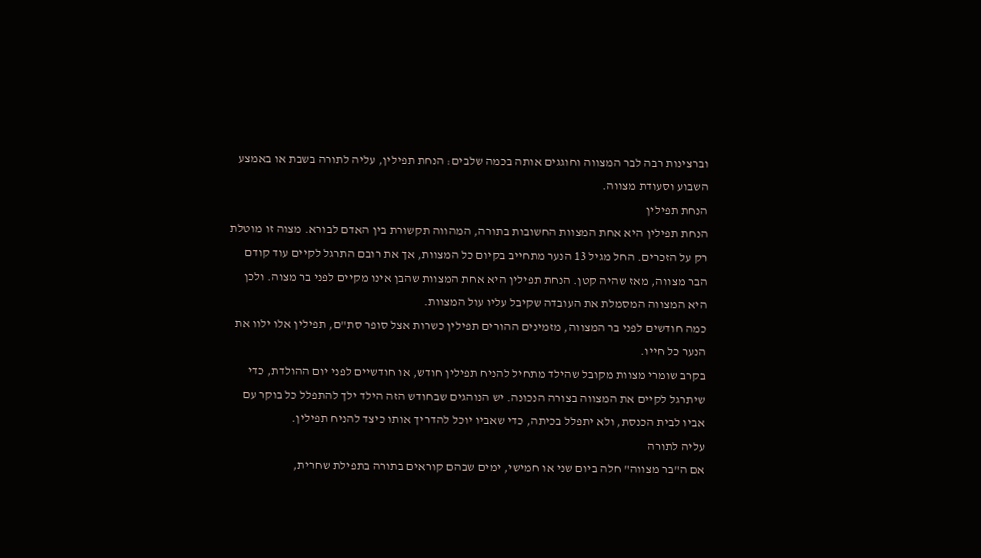וברצינות רבה לבר המצווה וחוגגים אותה בכמה שלבים: הנחת תפילין, עליה לתורה בשבת או באמצע השבוע וסעודת מצווה.
הנחת תפילין
הנחת תפילין היא אחת המצוות החשובות בתורה, המהווה תקשורת בין האדם לבורא. מצוה זו מוטלת רק על הזכרים. החל מגיל 13 הנער מתחייב בקיום כל המצוות, אך את רובם התרגל לקיים עוד קודם הבר מצווה, מאז שהיה קטן. הנחת תפילין היא אחת המצוות שהבן אינו מקיים לפני בר מצוה. ולכן היא המצווה המסמלת את העובדה שקיבל עליו עול המצוות.
כמה חודשים לפני בר המצווה, מזמינים ההורים תפילין כשרות אצל סופר סת"ם, תפילין אלו ילוו את הנער כל חייו.
בקרב שומרי מצוות מקובל שהילד מתחיל להניח תפילין חודש, או חודשיים לפני יום ההולדת, כדי שיתרגל לקיים את המצווה בצורה הנכונה. יש הנוהגים שבחודש הזה הילד ילך להתפלל כל בוקר עם אביו לבית הכנסת, ולא יתפלל בכיתה, כדי שאביו יוכל להדריך אותו כיצד להניח תפילין.
עליה לתורה
אם ה"בר מצווה" חלה ביום שני או חמישי, ימים שבהם קוראים בתורה בתפילת שחרית,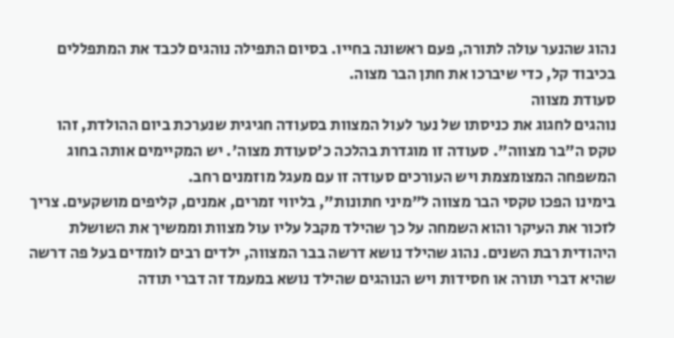נהוג שהנער עולה לתורה, פעם ראשונה בחייו. בסיום התפילה נוהגים לכבד את המתפללים בכיבוד קל, כדי שיברכו את חתן הבר מצוה.
סעודת מצווה
נוהגים לחגוג את כניסתו של נער לעול המצוות בסעודה חגיגית שנערכת ביום ההולדת, זהו טקס ה"בר מצווה". סעודה זו מוגדרת בהלכה כ'סעודת מצוה'. יש המקיימים אותה בחוג המשפחה המצומצמת ויש העורכים סעודה זו עם מעגל מוזמנים רחב.
בימינו הפכו טקסי הבר מצווה ל"מיני חתונות", בליווי זמרים, אמנים, קליפים מושקעים. צריך לזכור את העיקר והוא השמחה על כך שהילד מקבל עליו עול מצוות וממשיך את השושלת היהודית רבת השנים. נהוג שהילד נושא דרשה בבר המצווה, ילדים רבים לומדים בעל פה דרשה שהיא דברי תורה או חסידות ויש הנוהגים שהילד נושא במעמד זה דברי תודה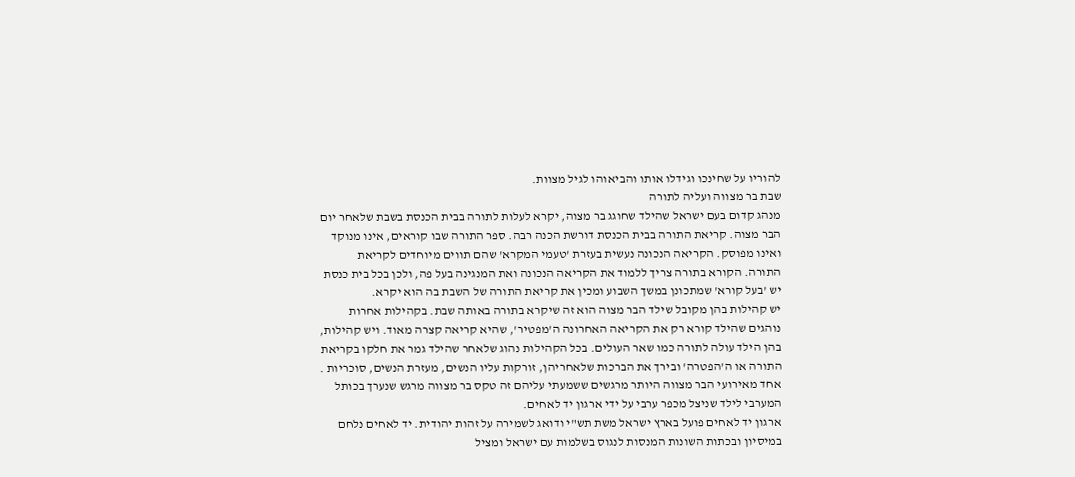להוריו על שחינכו וגידלו אותו והביאוהו לגיל מצוות.
שבת בר מצווה ועליה לתורה
מנהג קדום בעם ישראל שהילד שחוגג בר מצוה, יקרא לעלות לתורה בבית הכנסת בשבת שלאחר יום הבר מצוה. קריאת התורה בבית הכנסת דורשת הכנה רבה. ספר התורה שבו קוראים, אינו מנוקד ואינו מפוסק. הקריאה הנכונה נעשית בעזרת 'טעמי המקרא' שהם תווים מיוחדים לקריאת התורה. הקורא בתורה צריך ללמוד את הקריאה הנכונה ואת המנגינה בעל פה, ולכן בכל בית כנסת יש 'בעל קורא' שמתכונן במשך השבוע ומכין את קריאת התורה של השבת בה הוא יקרא.
יש קהילות בהן מקובל שילד הבר מצוה הוא זה שיקרא בתורה באותה שבת. בקהילות אחרות נוהגים שהילד קורא רק את הקריאה האחרונה ה'מפטיר', שהיא קריאה קצרה מאוד. ויש קהילות, בהן הילד עולה לתורה כמו שאר העולים. בכל הקהילות נהוג שלאחר שהילד גמר את חלקו בקריאת התורה או ה'הפטרה' ובירך את הברכות שלאחריהן, זורקות עליו הנשים, מעזרת הנשים, סוכריות .
אחד מאירועי הבר מצווה היותר מרגשים ששמעתי עליהם זה טקס בר מצווה מרגש שנערך בכותל המערבי לילד שניצל מכפר ערבי על ידי ארגון יד לאחים.
ארגון יד לאחים פועל בארץ ישראל משת תש"י ודואג לשמירה על זהות יהודית. יד לאחים נלחם במיסיון ובכתות השונות המנסות לנגוס בשלמות עם ישראל ומציל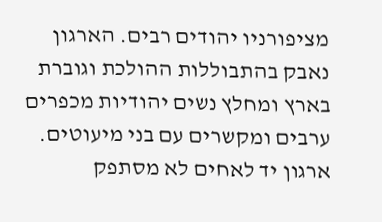מציפורניו יהודים רבים. הארגון נאבק בהתבוללות ההולכת וגוברת בארץ ומחלץ נשים יהודיות מכפרים ערבים ומקשרים עם בני מיעוטים.
ארגון יד לאחים לא מסתפק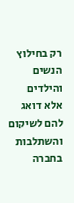רק בחילוץ הנשים והילדים אלא דואג להם לשיקום והשתלבות בחברה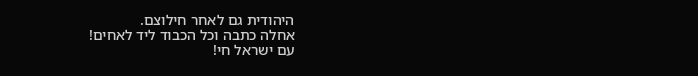היהודית גם לאחר חילוצם.
אחלה כתבה וכל הכבוד ליד לאחים!
עם ישראל חי!